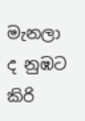මැනලා ද නුඹට කිරි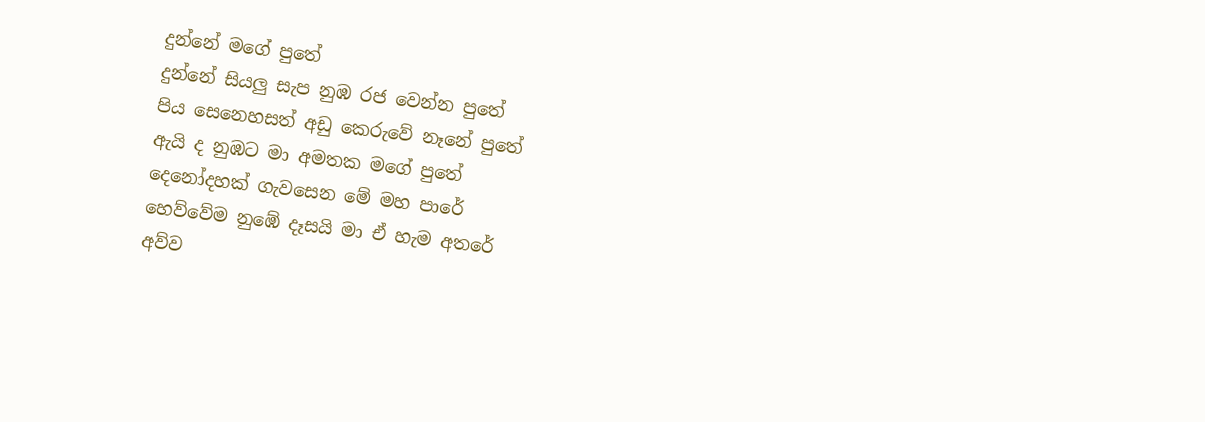දුන්නේ මගේ පුතේ
දුන්නේ සියලු සැප නුඹ රජ වෙන්න පුතේ
පිය සෙනෙහසත් අඩු කෙරුවේ නෑනේ පුතේ
ඇයි ද නුඹට මා අමතක මගේ පුතේ
දෙනෝදහක් ගැවසෙන මේ මහ පාරේ
හෙව්වේම නුඹේ දෑසයි මා ඒ හැම අතරේ
අව්ව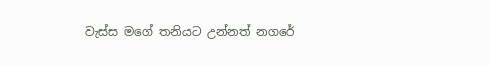වැස්ස මගේ තනියට උන්නත් නගරේ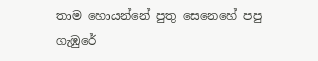තාම හොයන්නේ පුතු සෙනෙහේ පපු ගැඹුරේ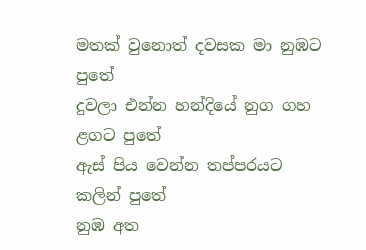මතක් වුනොත් දවසක මා නුඹට පුතේ
දුවලා එන්න හන්දියේ නුග ගහ ළගට පුතේ
ඇස් පිය වෙන්න තප්පරයට කලින් පුතේ
නුඹ අත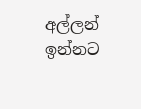අල්ලන් ඉන්නට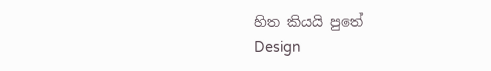හිත කියයි පුතේ
Design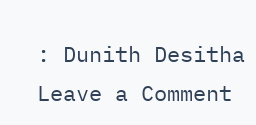: Dunith Desitha
Leave a Comment